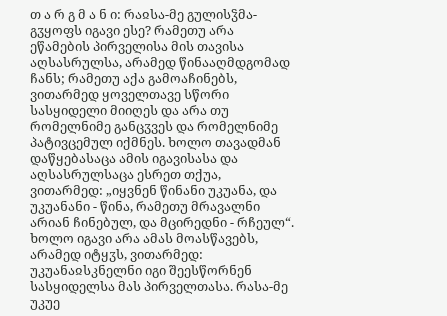თ ა რ გ მ ა ნ ი: რაჲსა-მე გულისჴმა-გჳყოფს იგავი ესე? რამეთუ არა ეწამების პირველისა მის თავისა აღსასრულსა, არამედ წინააღმდგომად ჩანს; რამეთუ აქა გამოაჩინებს, ვითარმედ ყოველთავე სწორი სასყიდელი მიიღეს და არა თუ რომელნიმე განცჳვეს და რომელნიმე პატივცემულ იქმნეს. ხოლო თავადმან დაწყებასაცა ამის იგავისასა და აღსასრულსაცა ესრეთ თქუა, ვითარმედ: „იყვნენ წინანი უკუანა, და უკუანანი - წინა, რამეთუ მრავალნი არიან ჩინებულ, და მცირედნი - რჩეულ“. ხოლო იგავი არა ამას მოასწავებს, არამედ იტყჳს, ვითარმედ: უკუანაჲსკნელნი იგი შეესწორნენ სასყიდელსა მას პირველთასა. რასა-მე უკუე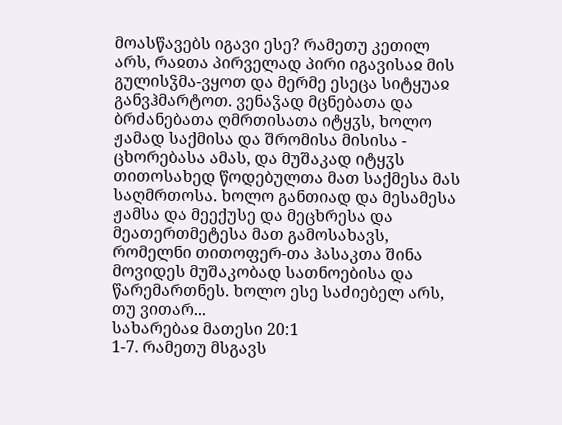მოასწავებს იგავი ესე? რამეთუ კეთილ არს, რაჲთა პირველად პირი იგავისაჲ მის გულისჴმა-ვყოთ და მერმე ესეცა სიტყუაჲ განვჰმარტოთ. ვენაჴად მცნებათა და ბრძანებათა ღმრთისათა იტყჳს, ხოლო ჟამად საქმისა და შრომისა მისისა - ცხორებასა ამას, და მუშაკად იტყჳს თითოსახედ წოდებულთა მათ საქმესა მას საღმრთოსა. ხოლო განთიად და მესამესა ჟამსა და მეექუსე და მეცხრესა და მეათერთმეტესა მათ გამოსახავს, რომელნი თითოფერ-თა ჰასაკთა შინა მოვიდეს მუშაკობად სათნოებისა და წარემართნეს. ხოლო ესე საძიებელ არს, თუ ვითარ...
სახარებაჲ მათესი 20:1
1-7. რამეთუ მსგავს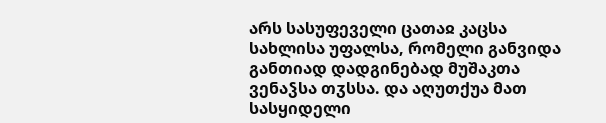არს სასუფეველი ცათაჲ კაცსა სახლისა უფალსა, რომელი განვიდა განთიად დადგინებად მუშაკთა ვენაჴსა თჳსსა. და აღუთქუა მათ სასყიდელი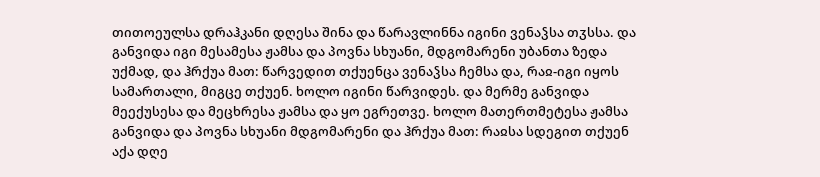თითოეულსა დრაჰკანი დღესა შინა და წარავლინნა იგინი ვენაჴსა თჳსსა. და განვიდა იგი მესამესა ჟამსა და პოვნა სხუანი, მდგომარენი უბანთა ზედა უქმად, და ჰრქუა მათ: წარვედით თქუენცა ვენაჴსა ჩემსა და, რაჲ-იგი იყოს სამართალი, მიგცე თქუენ. ხოლო იგინი წარვიდეს. და მერმე განვიდა მეექუსესა და მეცხრესა ჟამსა და ყო ეგრეთვე. ხოლო მათერთმეტესა ჟამსა განვიდა და პოვნა სხუანი მდგომარენი და ჰრქუა მათ: რაჲსა სდეგით თქუენ აქა დღე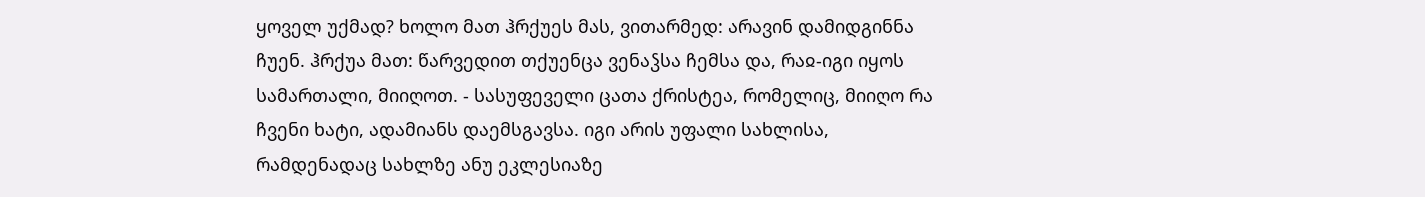ყოველ უქმად? ხოლო მათ ჰრქუეს მას, ვითარმედ: არავინ დამიდგინნა ჩუენ. ჰრქუა მათ: წარვედით თქუენცა ვენაჴსა ჩემსა და, რაჲ-იგი იყოს სამართალი, მიიღოთ. - სასუფეველი ცათა ქრისტეა, რომელიც, მიიღო რა ჩვენი ხატი, ადამიანს დაემსგავსა. იგი არის უფალი სახლისა, რამდენადაც სახლზე ანუ ეკლესიაზე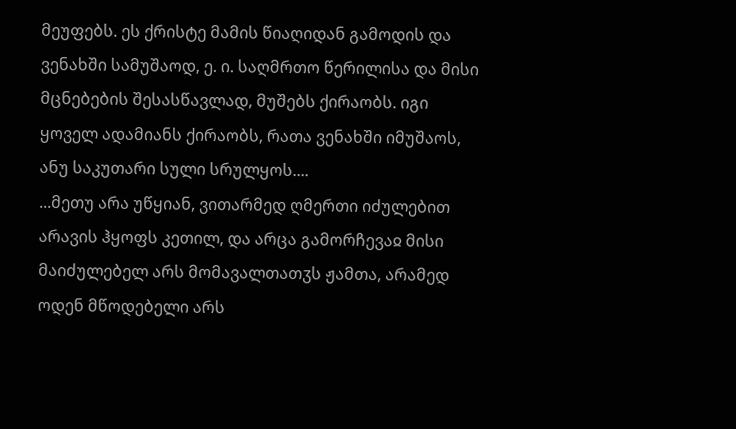მეუფებს. ეს ქრისტე მამის წიაღიდან გამოდის და ვენახში სამუშაოდ, ე. ი. საღმრთო წერილისა და მისი მცნებების შესასწავლად, მუშებს ქირაობს. იგი ყოველ ადამიანს ქირაობს, რათა ვენახში იმუშაოს, ანუ საკუთარი სული სრულყოს....
...მეთუ არა უწყიან, ვითარმედ ღმერთი იძულებით არავის ჰყოფს კეთილ, და არცა გამორჩევაჲ მისი მაიძულებელ არს მომავალთათჳს ჟამთა, არამედ ოდენ მწოდებელი არს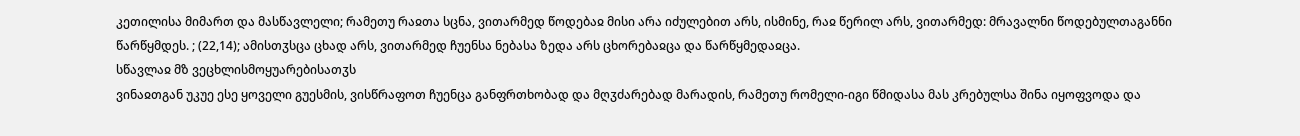კეთილისა მიმართ და მასწავლელი; რამეთუ რაჲთა სცნა, ვითარმედ წოდებაჲ მისი არა იძულებით არს, ისმინე, რაჲ წერილ არს, ვითარმედ: მრავალნი წოდებულთაგანნი წარწყმდეს. ; (22,14); ამისთჳსცა ცხად არს, ვითარმედ ჩუენსა ნებასა ზედა არს ცხორებაჲცა და წარწყმედაჲცა.
სწავლაჲ მზ ვეცხლისმოყუარებისათჳს
ვინაჲთგან უკუე ესე ყოველი გუესმის, ვისწრაფოთ ჩუენცა განფრთხობად და მღჳძარებად მარადის, რამეთუ რომელი-იგი წმიდასა მას კრებულსა შინა იყოფვოდა და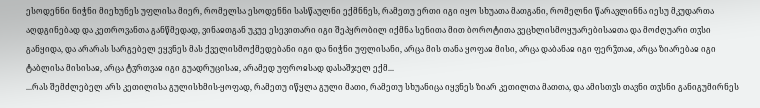ესოდენნი ნიჭნი მიეხუნეს უფლისა მიერ, რომელსა ესოდენნი სასწაულნი ექმნნეს, რამეთუ ერთი იგი იყო სხუათა მათგანი, რომელნი წარავლინნა იესუ მკუდართა აღდგინებად და კეთროვანთა განწმედად, ვინაჲთგან უკუე ესევითარი იგი შეპყრობილ იქმნა სენითა მით ბოროტითა ვეცხლისმოყუარებისაჲთა და მოძღუარი თჳსი განყიდა, და არარას სარგებელ ეყვნეს მას ქველისმოქმედებანი იგი და ნიჭნი უფლისანი, არცა მის თანა ყოფაჲ მისი, არცა დაბანაჲ იგი ფერჴთაჲ, არცა ზიარებაჲ იგი ტაბლისა მისისაჲ, არცა ტჳრთვაჲ იგი გუადრუცისაჲ, არამედ უფროჲსად დასაშჯელ ექმ...
...რას შემძლებელ არს კეთილისა გულისხმის-ყოფად, რამეთუ იწყლა გული მათი, რამეთუ სხუანიცა იყვნეს ზიარ კეთილთა მათთა, და ამისთჳს თავნი თჳსნი განიგუმირნეს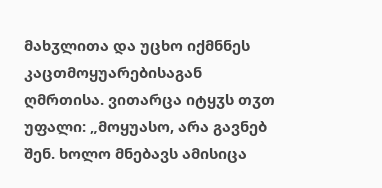მახჳლითა და უცხო იქმნნეს კაცთმოყუარებისაგან ღმრთისა. ვითარცა იტყჳს თჳთ უფალი: „მოყუასო, არა გავნებ შენ. ხოლო მნებავს ამისიცა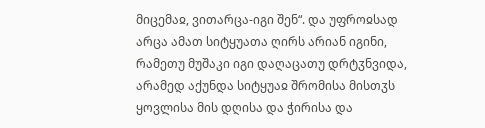მიცემაჲ, ვითარცა-იგი შენ“. და უფროჲსად არცა ამათ სიტყუათა ღირს არიან იგინი, რამეთუ მუშაკი იგი დაღაცათუ დრტჳნვიდა, არამედ აქუნდა სიტყუაჲ შრომისა მისთჳს ყოვლისა მის დღისა და ჭირისა და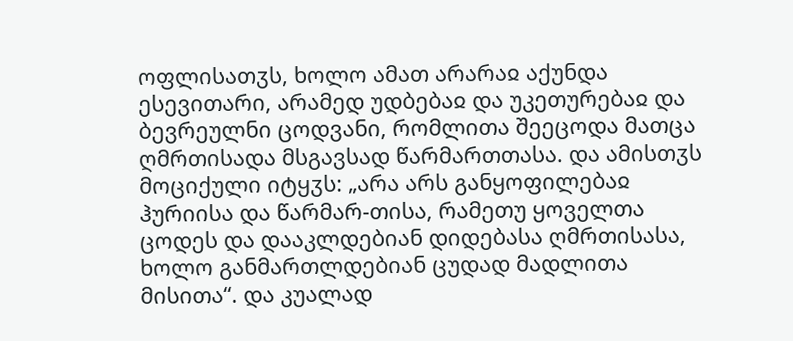ოფლისათჳს, ხოლო ამათ არარაჲ აქუნდა ესევითარი, არამედ უდბებაჲ და უკეთურებაჲ და ბევრეულნი ცოდვანი, რომლითა შეეცოდა მათცა ღმრთისადა მსგავსად წარმართთასა. და ამისთჳს მოციქული იტყჳს: „არა არს განყოფილებაჲ ჰურიისა და წარმარ-თისა, რამეთუ ყოველთა ცოდეს და დააკლდებიან დიდებასა ღმრთისასა, ხოლო განმართლდებიან ცუდად მადლითა მისითა“. და კუალად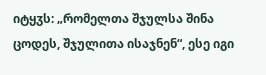იტყჳს: „რომელთა შჯულსა შინა ცოდეს, შჯულითა ისაჯნენ“, ესე იგი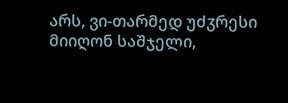არს, ვი-თარმედ უძჳრესი მიიღონ საშჯელი,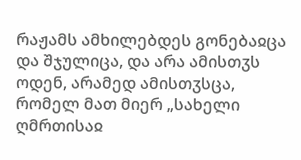რაჟამს ამხილებდეს გონებაჲცა და შჯულიცა, და არა ამისთჳს ოდენ, არამედ ამისთჳსცა, რომელ მათ მიერ „სახელი ღმრთისაჲ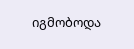იგმობოდა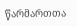წარმართთა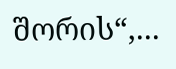შორის“,...